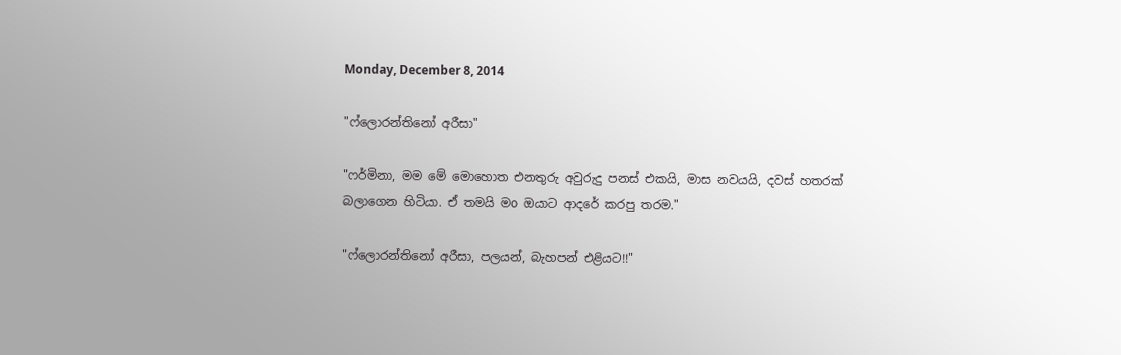Monday, December 8, 2014

"ෆ්ලොරන්තිනෝ අරීසා"

"ෆර්මිනා, මම මේ මොහොත එනතුරු අවුරුදු පනස් එකයි, මාස නවයයි, දවස් හතරක් බලාගෙන හිටියා. ඒ තමයි මo ඔයාට ආදරේ කරපු තරම."

"ෆ්ලොරන්තිනෝ අරීසා, පලයන්, බැහපන් එළියට!!"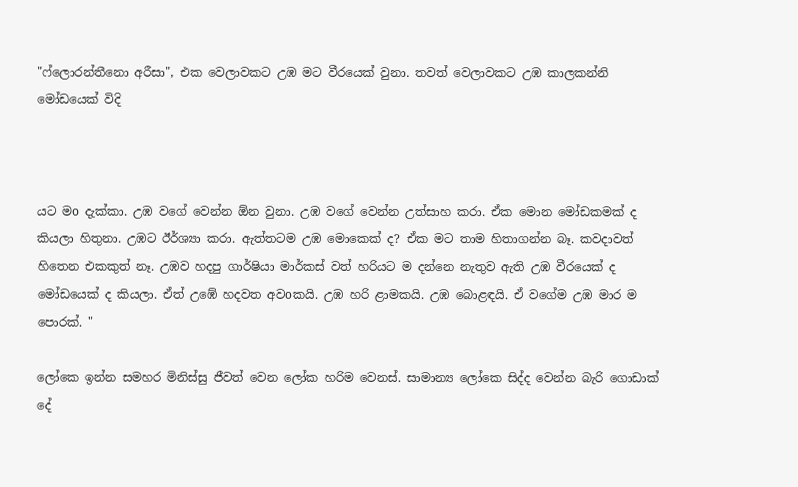"ෆ්ලොරන්තීනො අරීසා", එක වෙලාවකට උඹ මට වීරයෙක් වුනා. තවත් වෙලාවකට උඹ කාලකන්නි මෝඩයෙක් විදි



යට මo දැක්කා. උඹ වගේ වෙන්න ඕන වුනා. උඹ වගේ වෙන්න උත්සාහ කරා. ඒක මොන මෝඩකමක් ද  කියලා හිතුනා. උඹට ඊර්ශ්‍යා කරා. ඇත්තටම උඹ මොකෙක් ද? ඒක මට තාම හිතාගන්න බෑ. කවදාවත් හිතෙන එකකුත් නෑ. උඹව හදපු ගාර්ෂියා මාර්කස් වත් හරියට ම දන්නෙ නැතුව ඇති උඹ වීරයෙක් ද මෝඩයෙක් ද කියලා. ඒත් උඹේ හදවත අවoකයි. උඹ හරි ළාමකයි. උඹ බොළඳයි. ඒ වගේම උඹ මාර ම පොරක්. "

ලෝකෙ ඉන්න සමහර මිනිස්සු ජීවත් වෙන ලෝක හරිම වෙනස්. සාමාන්‍ය ලෝකෙ සිද්ද වෙන්න බැරි ගොඩාක් දේ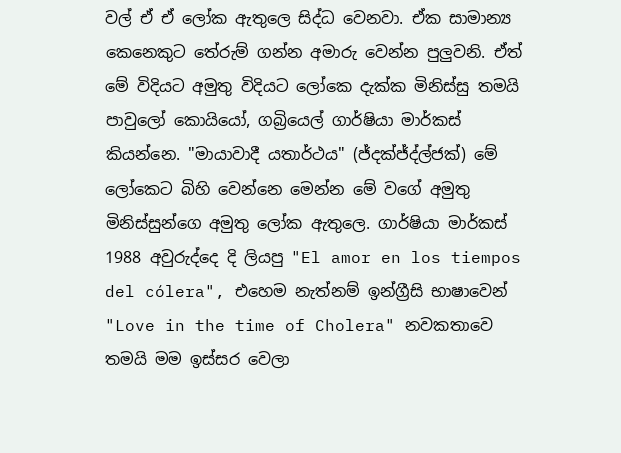වල් ඒ ඒ ලෝක ඇතුලෙ සිද්ධ වෙනවා. ඒක සාමාන්‍ය කෙනෙකුට තේරුම් ගන්න අමාරු වෙන්න පුලුවනි. ඒත් මේ විදියට අමුතු විදියට ලෝකෙ දැක්ක මිනිස්සු තමයි පාවුලෝ කොයියෝ, ගබ්‍රියෙල් ගාර්ෂියා මාර්කස් කියන්නෙ. "මායාවාදී යතාර්ථය" (ජ්දක්ජ්ද්ල්ජක්) මේ ලෝකෙට බිහි වෙන්නෙ මෙන්න මේ වගේ අමුතු මිනිස්සුන්ගෙ අමුතු ලෝක ඇතුලෙ. ගාර්ෂියා මාර්කස් 1988 අවුරුද්දෙ දි ලියපු "El amor en los tiempos del cólera", එහෙම නැත්නම් ඉන්ග්‍රීසි භාෂාවෙන් "Love in the time of Cholera" නවකතාවෙ තමයි මම ඉස්සර වෙලා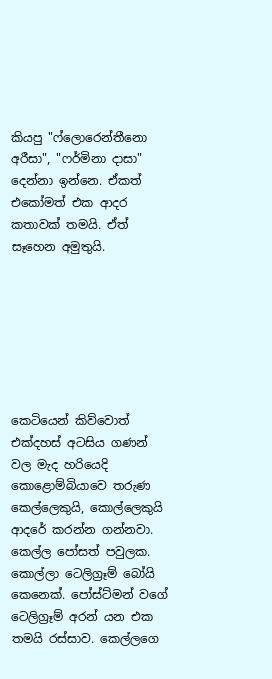කියපු "ෆ්ලොරෙන්තීනො අරීසා", "ෆර්මිනා දාසා" දෙන්නා ඉන්නෙ. ඒකත් එකෝමත් එක ආදර කතාවක් තමයි. ඒත් සෑහෙන අමුතුයි.







කෙටියෙන් කිව්වොත් එක්දහස් අටසිය ගණන් වල මැද හරියෙදි කොළොම්බියාවෙ තරුණ කෙල්ලෙකුයි, කොල්ලෙකුයි ආදරේ කරන්න ගන්නවා. කෙල්ල පෝසත් පවුලක. කොල්ලා ටෙලිග්‍රෑම් බෝයි කෙනෙක්. පෝස්ට්මන් වගේ ටෙලිග්‍රෑම් අරන් යන එක තමයි රස්සාව. කෙල්ලගෙ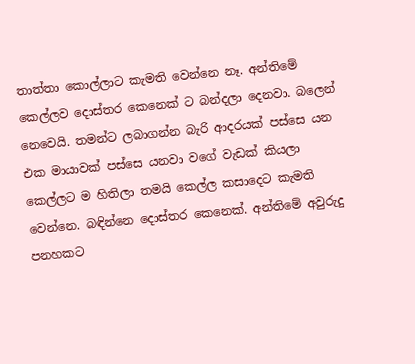තාත්තා කොල්ලාට කැමති වෙන්නෙ නෑ. අන්තිමේ කෙල්ලව දොස්තර කෙනෙක් ට බන්දලා දෙනවා. බලෙන් නෙවෙයි. තමන්ට ලබාගන්න බැරි ආදරයක් පස්සෙ යන එක මායාවක් පස්සෙ යනවා වගේ වැඩක් කියලා කෙල්ලට ම හිතිලා තමයි කෙල්ල කසාදෙට කැමති වෙන්නෙ. බඳින්නෙ දොස්තර කෙනෙක්. අන්තිමේ අවුරුදු පනහකට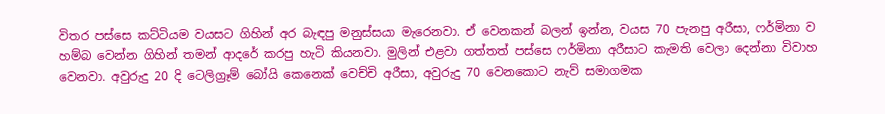විතර පස්සෙ කට්ටියම වයසට ගිහින් අර බැඳපු මනුස්සයා මැරෙනවා. ඒ වෙනකන් බලන් ඉන්න, වයස 70 පැනපු අරීසා, ෆර්මිනා ව හම්බ වෙන්න ගිහින් තමන් ආදරේ කරපු හැටි කියනවා. මුලින් එළවා ගත්තත් පස්සෙ ෆර්මිනා අරීසාට කැමති වෙලා දෙන්නා විවාහ වෙනවා. අවුරුදු 20 දි ටෙලිග්‍රෑම් බෝයි කෙනෙක් වෙච්චි අරීසා, අවුරුදු 70 වෙනකොට නැව් සමාගමක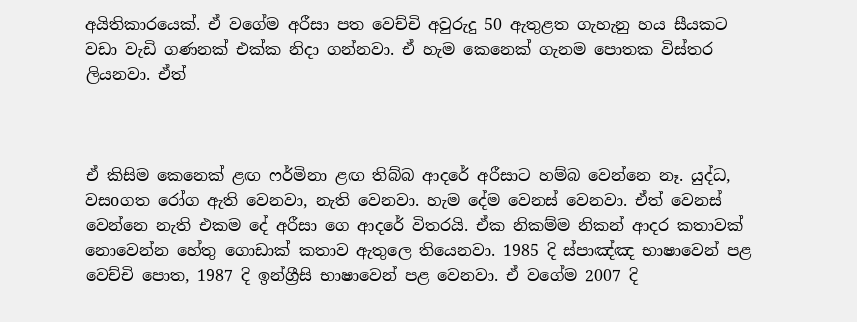අයිතිකාරයෙක්. ඒ වගේම අරීසා පත වෙච්චි අවුරුදු 50 ඇතුළත ගැහැනු හය සීයකට වඩා වැඩි ගණනක් එක්ක නිදා ගන්නවා. ඒ හැම කෙනෙක් ගැනම පොතක විස්තර ලියනවා. ඒත්



ඒ කිසිම කෙනෙක් ළඟ ෆර්මිනා ළඟ තිබ්බ ආදරේ අරීසාට හම්බ වෙන්නෙ නෑ. යුද්ධ, වසoගත රෝග ඇති වෙනවා, නැති වෙනවා. හැම දේම වෙනස් වෙනවා. ඒත් වෙනස් වෙන්නෙ නැති එකම දේ අරීසා ගෙ ආදරේ විතරයි. ඒක නිකම්ම නිකන් ආදර කතාවක් නොවෙන්න හේතු ගොඩාක් කතාව ඇතුලෙ තියෙනවා. 1985 දි ස්පාඤ්ඤ භාෂාවෙන් පළ වෙච්චි පොත, 1987 දි ඉන්ග්‍රීසි භාෂාවෙන් පළ වෙනවා. ඒ වගේම 2007 දි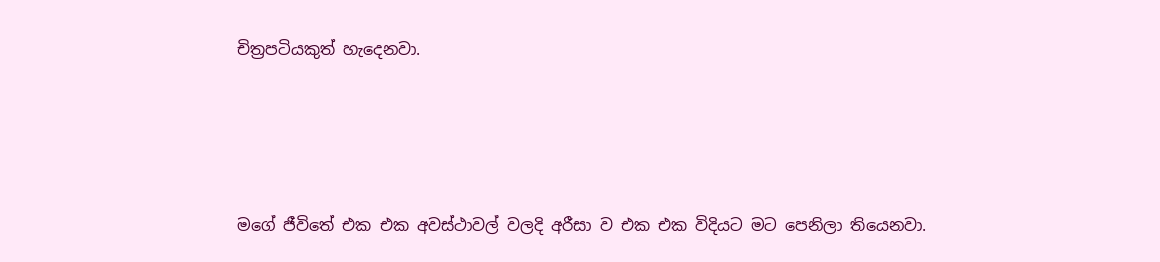චිත්‍රපටියකුත් හැදෙනවා.





මගේ ජීවිතේ එක එක අවස්ථාවල් වලදි අරීසා ව එක එක විදියට මට පෙනිලා තියෙනවා.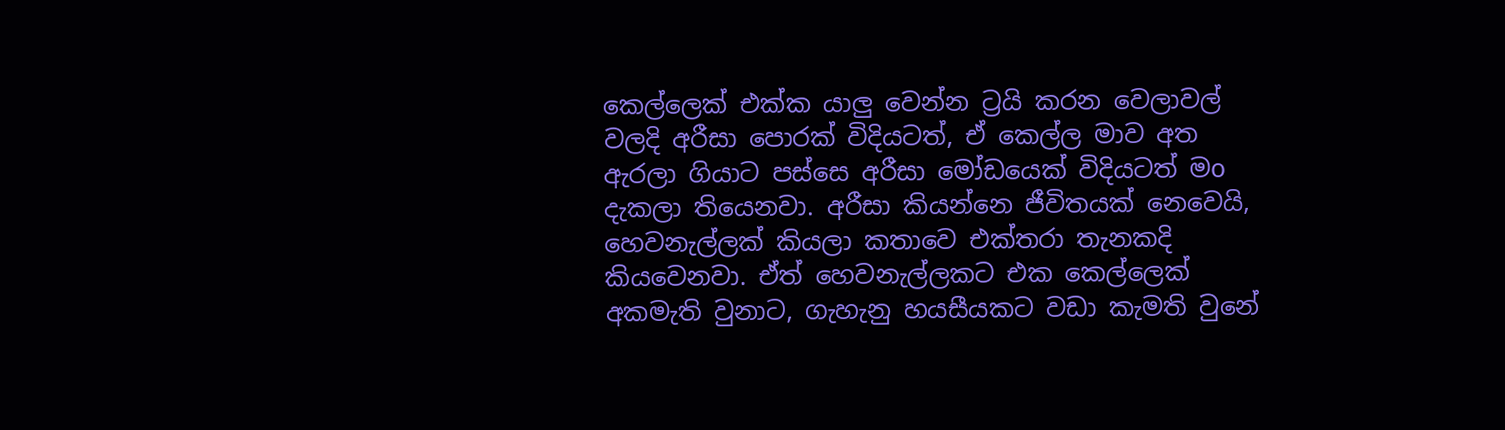කෙල්ලෙක් එක්ක යාලු වෙන්න ට්‍රයි කරන වෙලාවල් වලදි අරීසා පොරක් විදියටත්, ඒ කෙල්ල මාව අත ඇරලා ගියාට පස්සෙ අරීසා මෝඩයෙක් විදියටත් මo දැකලා තියෙනවා. අරීසා කියන්නෙ ජීවිතයක් නෙවෙයි, හෙවනැල්ලක් කියලා කතාවෙ එක්තරා තැනකදි කියවෙනවා. ඒත් හෙවනැල්ලකට එක කෙල්ලෙක් අකමැති වුනාට, ගැහැනු හයසීයකට වඩා කැමති වුනේ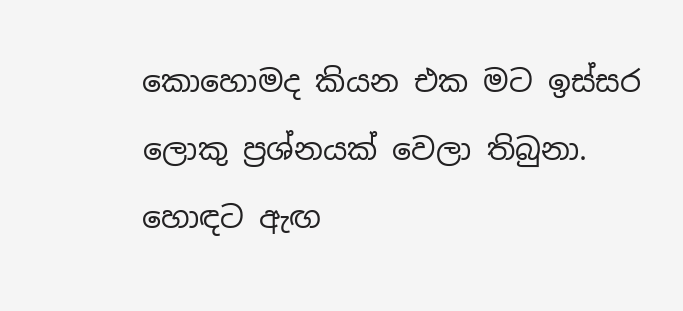කොහොමද කියන එක මට ඉස්සර ලොකු ප්‍රශ්නයක් වෙලා තිබුනා. හොඳට ඇඟ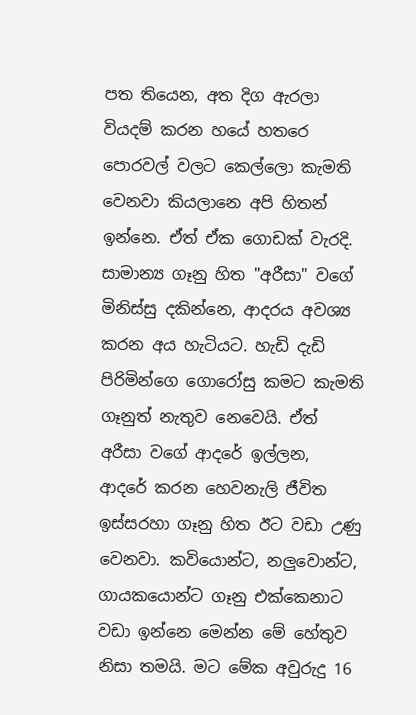පත තියෙන, අත දිග ඇරලා වියදම් කරන හයේ හතරෙ පොරවල් වලට කෙල්ලො කැමති වෙනවා කියලානෙ අපි හිතන් ඉන්නෙ. ඒත් ඒක ගොඩක් වැරදි. සාමාන්‍ය ගෑනු හිත "අරීසා" වගේ මිනිස්සු දකින්නෙ, ආදරය අවශ්‍ය කරන අය හැටියට. හැඩි දැඩි පිරිමින්ගෙ ගොරෝසු කමට කැමති ගෑනුත් නැතුව නෙවෙයි. ඒත් අරීසා වගේ ආදරේ ඉල්ලන, ආදරේ කරන හෙවනැලි ජීවිත ඉස්සරහා ගෑනු හිත ඊට වඩා උණු වෙනවා. කවියොන්ට, නලුවොන්ට, ගායකයොන්ට ගෑනු එක්කෙනාට වඩා ඉන්නෙ මෙන්න මේ හේතුව නිසා තමයි. මට මේක අවුරුදු 16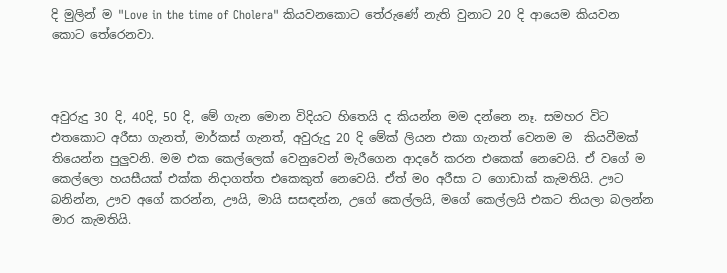දි මුලින් ම "Love in the time of Cholera" කියවනකොට තේරුණේ නැති වුනාට 20 දි ආයෙම කියවන කොට තේරෙනවා.



අවුරුදු 30 දි, 40දි, 50 දි, මේ ගැන මොන විදියට හිතෙයි ද කියන්න මම දන්නෙ නෑ. සමහර විට එතකොට අරීසා ගැනත්, මාර්කස් ගැනත්, අවුරුදු 20 දි මේක් ලියන එකා ගැනත් වෙනම ම  කියවීමක් තියෙන්න පුලුවනි. මම එක කෙල්ලෙක් වෙනුවෙන් මැරීගෙන ආදරේ කරන එකෙක් නෙවෙයි. ඒ වගේ ම කෙල්ලො හයසීයක් එක්ක නිදාගත්ත එකෙකුත් නෙවෙයි. ඒත් මo අරීසා ට ගොඩාක් කැමතියි. ඌට බනින්න, ඌව අගේ කරන්න, ඌයි, මායි සසඳන්න, උගේ කෙල්ලයි, මගේ කෙල්ලයි එකට තියලා බලන්න මාර කැමතියි.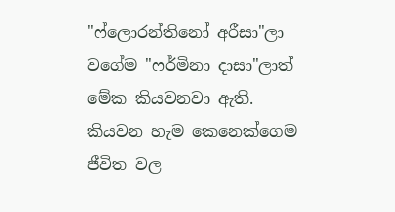"ෆ්ලොරන්තිනෝ අරීසා"ලා වගේම "ෆර්මිනා දාසා"ලාත් මේක කියවනවා ඇති. කියවන හැම කෙනෙක්ගෙම ජීවිත වල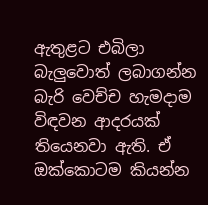ඇතුළට එබිලා බැලුවොත් ලබාගන්න බැරි වෙච්ච හැමදාම විඳවන ආදරයක් තියෙනවා ඇති. ඒ ඔක්කොටම කියන්න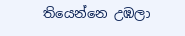තියෙන්නෙ උඹලා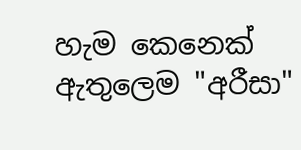හැම කෙනෙක් ඇතුලෙම "අරීසා"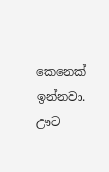කෙනෙක් ඉන්නවා. ඌට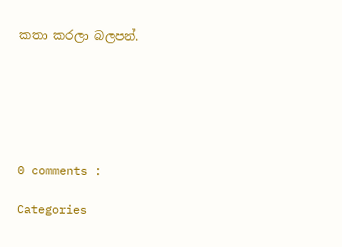කතා කරලා බලපන්.






0 comments :

Categories